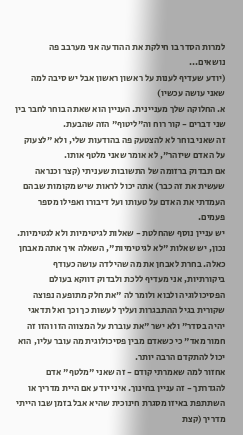למרות הסדר בו חילקת את ההודעה אני מערבב פה נושאים...
(יודע שעדיף לענות על ראשון ראשון אבל יש סיבה למה שאני עושה עכשיו)
א. החלוקה שלך מעניינית. העניין הוא שאתה בוחר לחבר בין שני דברים - קור רוח וה"ליטוף" הזה שהבעת.
זה שאני בוחר לא להצטעק פה בהודעות שלי, ולא "לצעוק על האדם שיזהר", לא אומר שאני מלטף אותו.
אם תבדוק ברזומה של התשובות שעניתי (קצר וכנראה שעשית את זה כבר) אתה יכול לראות שיש מקומות שבהם העמדתי את האדם על טעותו ועל דיבורו ואפילו מספר פעמים.
יש עניין נוסף שהחלטת - שאלות לגיטימיות ולא לגטימיות.
נכון, יש שאלות "לא לגיטימיות", השאלה איך אתה מאבחן כאלה. בחרת לאבחן את מה שהילדה עושה כעודף ביקורתיות, אני מעדיף ללכת ולבדוק דווקא בעולם הפסיכולוגיה ולבוא ולומר לה "את חלק מתופעה נפוצה שקורית בגיל ההתבגרות ועליך לעשות כך וכך ואל תדאגי יהיה בסדר" ולא ישר "את עוברת על המצווה הזו והזו זה חמור מאד" כי כשאדם מבין פסיכולוגית מה עובר עליו, הוא יכול להתקדם הרבה יותר.
אחזור למה שאמרתי קודם - זה שאני "מלטף" אדם להגדרתך - זה עניין בחינוך. איני יודע אם היית מדריך או השתתפת באיזו מסגרת חינוכית שהיא אבל בזמן שבו הייתי מדריך (קצת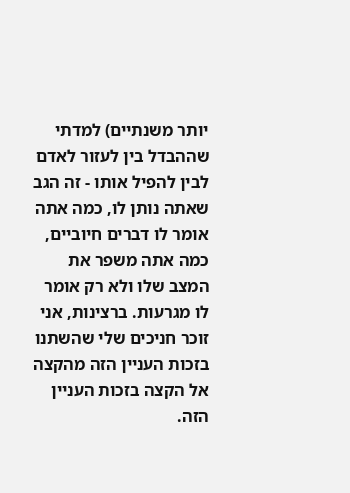יותר משנתיים) למדתי שההבדל בין לעזור לאדם לבין להפיל אותו - זה הגב שאתה נותן לו, כמה אתה אומר לו דברים חיוביים, כמה אתה משפר את המצב שלו ולא רק אומר לו מגרעות. ברצינות, אני זוכר חניכים שלי שהשתנו בזכות העניין הזה מהקצה אל הקצה בזכות העניין הזה.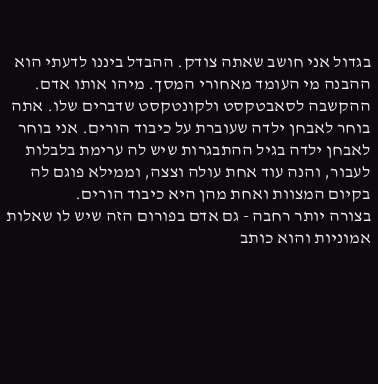בגדול אני חושב שאתה צודק. ההבדל ביננו לדעתי הוא ההבנה מי העומד מאחורי המסך. מיהו אותו אדם. ההקשבה לסאבטקסט ולקונטקסט שדברים שלו. אתה בוחר לאבחן ילדה שעוברת על כיבוד הורים. אני בוחר לאבחן ילדה בגיל ההתבגרות שיש לה ערימת בלבלות לעבור, והנה עוד אחת עולה וצצה, וממילא פוגם לה בקיום המצוות ואחת מהן היא כיבוד הורים.
בצורה יותר רחבה - גם אדם בפורום הזה שיש לו שאלות אמוניות והוא כותב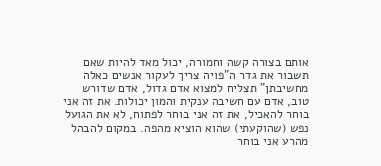אותם בצורה קשה וחמורה, יכול מאד להיות שאם תשבור את גדר ה"פויה צריך לעקור אנשים כאלה מחשיבתן" תצליח למצוא אדם גדול, אדם שדורש טוב, אדם עם חשיבה ענקית והמון יכולות. את זה אני בוחר להאכיל, את זה אני בוחר לפתוח, לא את הגועל נפש (שהוקעתי) שהוא הוציא מהפה. במקום להבהל מהרע אני בוחר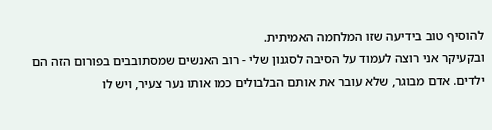להוסיף טוב בידיעה שזו המלחמה האמיתית.
ובקעיקר אני רוצה לעמוד על הסיבה לסגנון שלי - רוב האנשים שמסתובבים בפורום הזה הם ילדים. אדם מבוגר, שלא עובר את אותם הבלבולים כמו אותו נער צעיר, ויש לו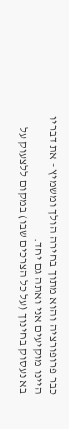כבר פרופורציה והוא מתוך בחירה הולך ומשמיץ - את דבריו היינו מוקיעים אני ואתה גם יחד.
בא נעסוק בחינוך (על כל הצרכים שבו) במקום ללצעוק על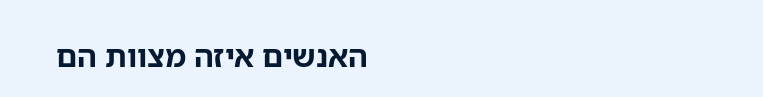האנשים איזה מצוות הם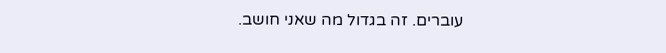עוברים. זה בגדול מה שאני חושב.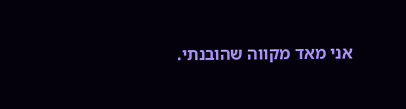אני מאד מקווה שהובנתי.